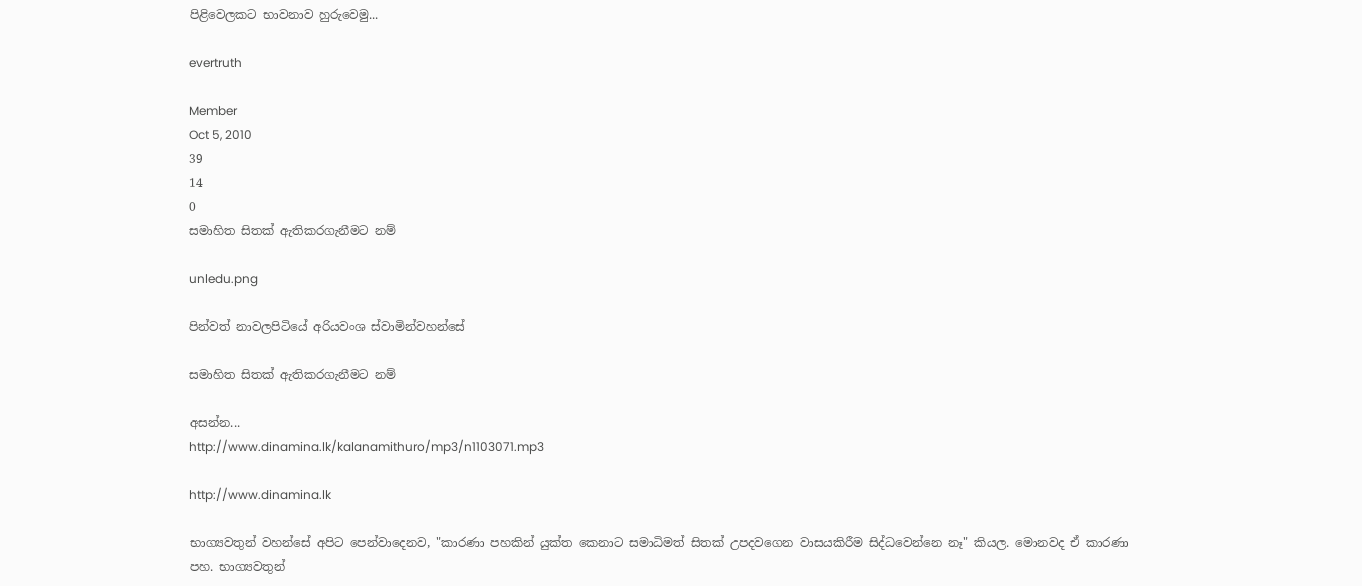පිළිවෙලකට භාවනාව හුරුවෙමු...

evertruth

Member
Oct 5, 2010
39
14
0
සමාහිත සිතක් ඇතිකරගැනීමට නම්

unledu.png

පින්වත් නාවලපිටියේ අරියවංශ ස්වාමින්වහන්සේ

සමාහිත සිතක් ඇතිකරගැනීමට නම්

අසන්න...
http://www.dinamina.lk/kalanamithuro/mp3/n1103071.mp3

http://www.dinamina.lk

භාග්‍යවතුන් වහන්සේ අපිට පෙන්වාදෙනව, "කාරණා පහකින් යුක්ත කෙනාට සමාධිමත් සිතක් උපදවගෙන වාසයකිරීම සිද්ධවෙන්නෙ නෑ" කියල. මොනවද ඒ කාරණා පහ. භාග්‍යවතුන්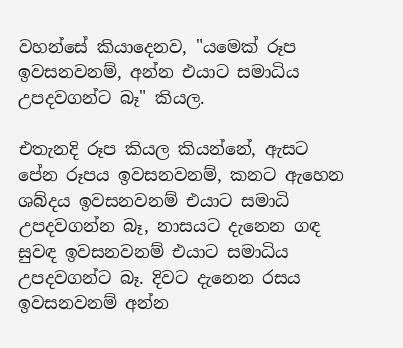වහන්සේ කියාදෙනව, "යමෙක් රූප ඉවසනවනම්, අන්න එයාට සමාධිය උපදවගන්ට බෑ" කියල.

එතැනදි රූප කියල කියන්නේ, ඇසට පේන රූපය ඉවසනවනම්, කනට ඇහෙන ශබ්දය ඉවසනවනම් එයාට සමාධි උපදවගන්න බෑ, නාසයට දැනෙන ගඳ සුවඳ ඉවසනවනම් එයාට සමාධිය උපදවගන්ට බෑ. දිවට දැනෙන රසය ඉවසනවනම් අන්න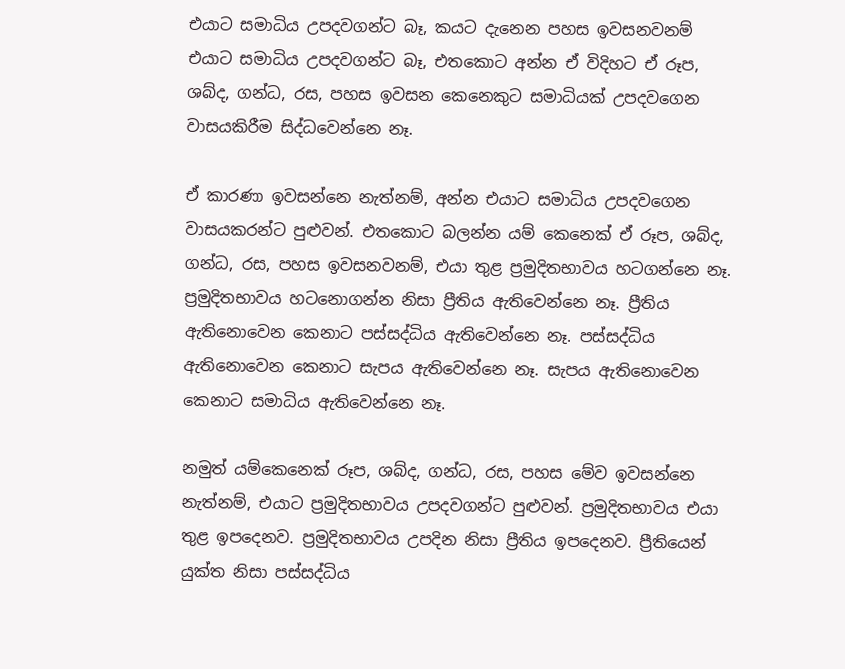එයාට සමාධිය උපදවගන්ට බෑ, කයට දැනෙන පහස ඉවසනවනම් එයාට සමාධිය උපදවගන්ට බෑ, එතකොට අන්න ඒ විදිහට ඒ රූප, ශබ්ද, ගන්ධ, රස, පහස ඉවසන කෙනෙකුට සමාධියක් උපදවගෙන වාසයකිරීම සිද්ධවෙන්නෙ නෑ.

ඒ කාරණා ඉවසන්නෙ නැත්නම්, අන්න එයාට සමාධිය උපදවගෙන වාසයකරන්ට පුළුවන්. එතකොට බලන්න යම් කෙනෙක් ඒ රූප, ශබ්ද, ගන්ධ, රස, පහස ඉවසනවනම්, එයා තුළ ප්‍රමුදිතභාවය හටගන්නෙ නෑ. ප්‍රමුදිතභාවය හටනොගන්න නිසා ප්‍රීතිය ඇතිවෙන්නෙ නෑ. ප්‍රීතිය ඇතිනොවෙන කෙනාට පස්සද්ධිය ඇතිවෙන්නෙ නෑ. පස්සද්ධිය ඇතිනොවෙන කෙනාට සැපය ඇතිවෙන්නෙ නෑ. සැපය ඇතිනොවෙන කෙනාට සමාධිය ඇතිවෙන්නෙ නෑ.

නමුත් යම්කෙනෙක් රූප, ශබ්ද, ගන්ධ, රස, පහස මේව ඉවසන්නෙ නැත්නම්, එයාට ප්‍රමුදිතභාවය උපදවගන්ට පුළුවන්. ප්‍රමුදිතභාවය එයා තුළ ඉපදෙනව. ප්‍රමුදිතභාවය උපදින නිසා ප්‍රීතිය ඉපදෙනව. ප්‍රීතියෙන් යුක්ත නිසා පස්සද්ධිය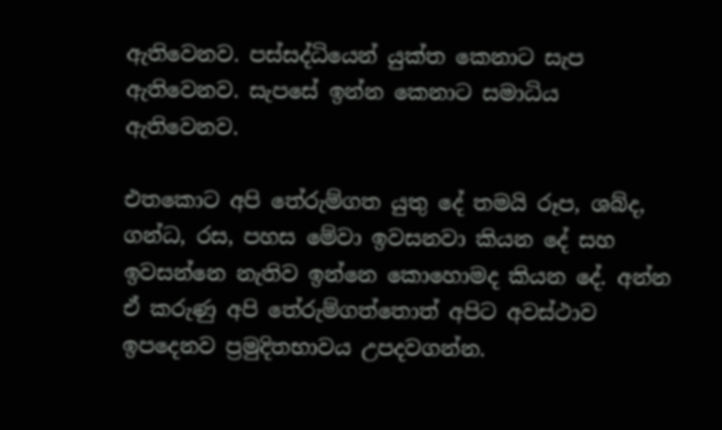ඇතිවෙනව. පස්සද්ධියෙන් යුක්ත කෙනාට සැප ඇතිවෙනව. සැපසේ ඉන්න කෙනාට සමාධිය ඇතිවෙනව.

එතකොට අපි තේරුම්ගත යුතු දේ තමයි රූප, ශබ්ද, ගන්ධ, රස, පහස මේවා ඉවසනවා කියන දේ සහ ඉවසන්නෙ නැතිව ඉන්නෙ කොහොමද කියන දේ. අන්න ඒ කරුණු අපි තේරුම්ගත්තොත් අපිට අවස්ථාව ඉපදෙනව ප්‍රමුදිතභාවය උපදවගන්න.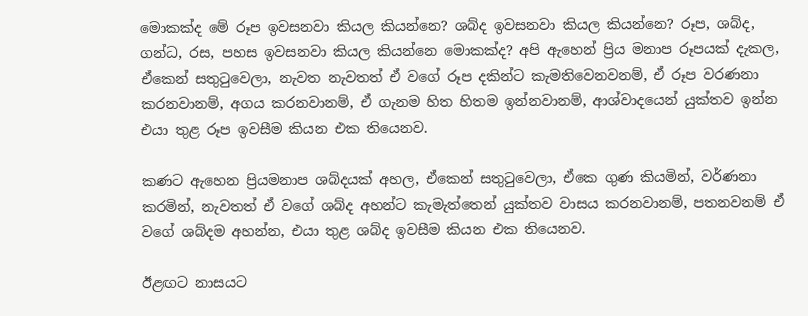මොකක්ද මේ රූප ඉවසනවා කියල කියන්නෙ? ශබ්ද ඉවසනවා කියල කියන්නෙ? රූප, ශබ්ද, ගන්ධ, රස, පහස ඉවසනවා කියල කියන්නෙ මොකක්ද? අපි ඇහෙන් ප්‍රිය මනාප රූපයක් දැකල, ඒකෙන් සතුටුවෙලා, නැවත නැවතත් ඒ වගේ රූප දකින්ට කැමතිවෙනවනම්, ඒ රූප වරණනා කරනවානම්, අගය කරනවානම්, ඒ ගැනම හිත හිතම ඉන්නවානම්, ආශ්වාදයෙන් යුක්තව ඉන්න එයා තුළ රූප ඉවසීම කියන එක තියෙනව.

කණට ඇහෙන ප්‍රියමනාප ශබ්දයක් අහල, ඒකෙන් සතුටුවෙලා, ඒකෙ ගුණ කියමින්, වර්ණනා කරමින්, නැවතත් ඒ වගේ ශබ්ද අහන්ට කැමැත්තෙන් යුක්තව වාසය කරනවානම්, පතනවනම් ඒ වගේ ශබ්දම අහන්න, එයා තුළ ශබ්ද ඉවසීම කියන එක තියෙනව.

ඊළඟට නාසයට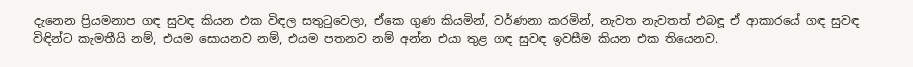දැනෙන ප්‍රියමනාප ගඳ සුවඳ කියන එක විඳල සතුටුවෙලා, ඒකෙ ගුණ කියමින්, වර්ණනා කරමින්, නැවත නැවතත් එබඳූ ඒ ආකාරයේ ගඳ සුවඳ විඳින්ට කැමතීයි නම්, එයම සොයනව නම්, එයම පතනව නම් අන්න එයා තුළ ගඳ සුවඳ ඉවසීම කියන එක තියෙනව.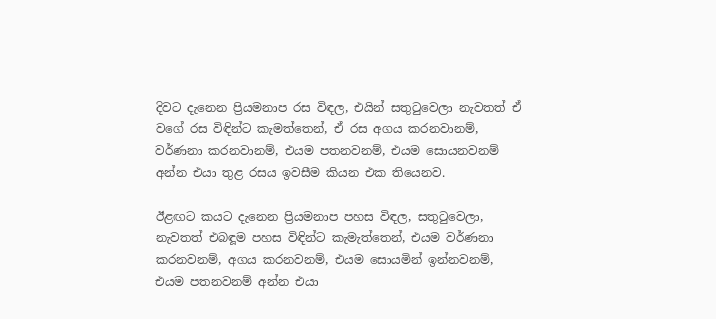දිවට දැනෙන ප්‍රියමනාප රස විඳල, එයින් සතුටුවෙලා නැවතත් ඒ වගේ රස විඳින්ට කැමත්තෙන්, ඒ රස අගය කරනවානම්, වර්ණනා කරනවානම්, එයම පතනවනම්, එයම සොයනවනම් අන්න එයා තුළ රසය ඉවසීම කියන එක තියෙනව.

ඊළඟට කයට දැනෙන ප්‍රියමනාප පහස විඳල, සතුටුවෙලා, නැවතත් එබඳූම පහස විඳින්ට කැමැත්තෙන්, එයම වර්ණනා කරනවනම්, අගය කරනවනම්, එයම සොයමින් ඉන්නවනම්, එයම පතනවනම් අන්න එයා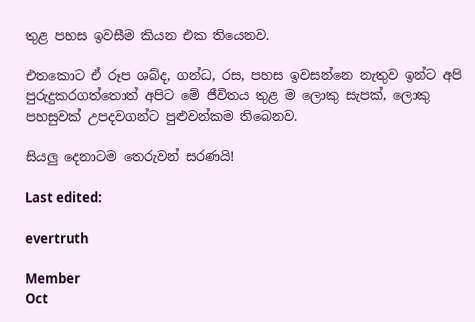තුළ පහස ඉවසීම කියන එක තියෙනව.

එතකොට ඒ රූප ශබ්ද, ගන්ධ, රස, පහස ඉවසන්නෙ නැතුව ඉන්ට අපි පුරුදුකරගත්තොත් අපිට මේ ජීවිතය තුළ ම ලොකු සැපක්, ලොකු පහසුවක් උපදවගන්ට පුළුවන්කම තිබෙනව.

සියලු දෙනාටම තෙරුවන් සරණයි!

Last edited:

evertruth

Member
Oct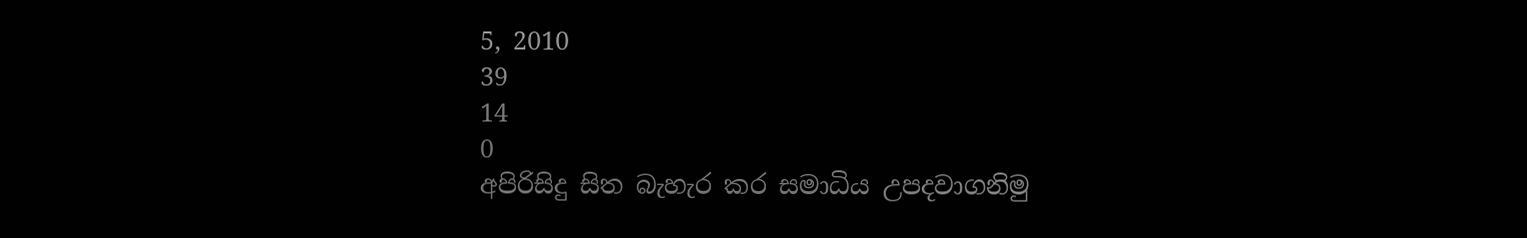5, 2010
39
14
0
අපිරිසිදු සිත බැහැර කර සමාධිය උපදවාගනිමු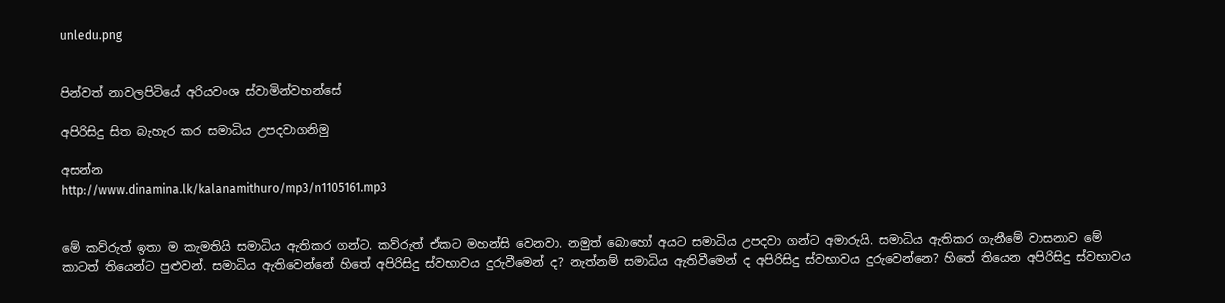unledu.png


පින්වත් නාවලපිටියේ අරියවංශ ස්වාමින්වහන්සේ

අපිරිසිදු සිත බැහැර කර සමාධිය උපදවාගනිමු

අසන්න
http://www.dinamina.lk/kalanamithuro/mp3/n1105161.mp3


මේ කව්රුත් ඉතා ම කැමතියි සමාධිය ඇතිකර ගන්ට. කව්රුත් ඒකට මහන්සි වෙනවා. නමුත් බොහෝ අයට සමාධිය උපදවා ගන්ට අමාරුයි. සමාධිය ඇතිකර ගැනීමේ වාසනාව මේ කාටත් තියෙන්ට පුළුවන්. සමාධිය ඇතිවෙන්නේ හිතේ අපිරිසිදු ස්වභාවය දුරුවීමෙන් ද? නැත්නම් සමාධිය ඇතිවීමෙන් ද අපිරිසිදු ස්වභාවය දුරුවෙන්නෙ? හිතේ තියෙන අපිරිසිදු ස්වභාවය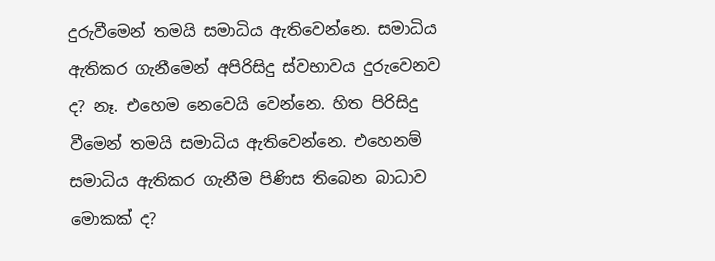දුරුවීමෙන් තමයි සමාධිය ඇතිවෙන්නෙ. සමාධිය ඇතිකර ගැනීමෙන් අපිරිසිදු ස්වභාවය දුරුවෙනව ද? නෑ. එහෙම නෙවෙයි වෙන්නෙ. හිත පිරිසිදු වීමෙන් තමයි සමාධිය ඇතිවෙන්නෙ. එහෙනම් සමාධිය ඇතිකර ගැනීම පිණිස තිබෙන බාධාව මොකක් ද?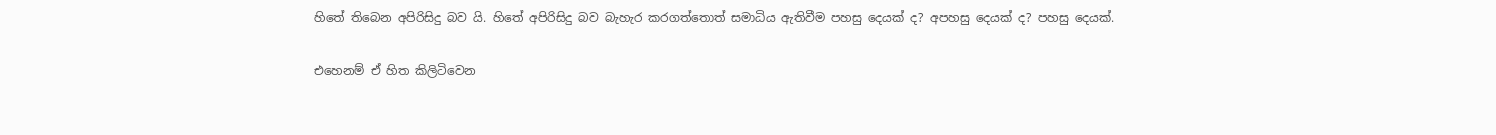හිතේ තිබෙන අපිරිසිදු බව යි. හිතේ අපිරිසිදු බව බැහැර කරගත්තොත් සමාධිය ඇතිවීම පහසු දෙයක් ද? අපහසු දෙයක් ද? පහසු දෙයක්.

එහෙනම් ඒ හිත කිලිටිවෙන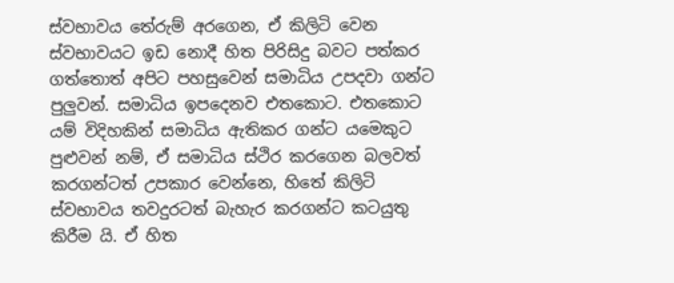ස්වභාවය තේරුම් අරගෙන, ඒ කිලිටි වෙන ස්වභාවයට ඉඩ නොදී හිත පිරිසිදු බවට පත්කර ගත්තොත් අපිට පහසුවෙන් සමාධිය උපදවා ගන්ට පුලුවන්. සමාධිය ඉපදෙනව එතකොට. එතකොට යම් විදිහකින් සමාධිය ඇතිකර ගන්ට යමෙකුට පුළුවන් නම්, ඒ සමාධිය ස්ථිර කරගෙන බලවත් කරගන්ටත් උපකාර වෙන්නෙ, හිතේ කිලිටි ස්වභාවය තවදුරටත් බැහැර කරගන්ට කටයුතු කිරීම යි. ඒ හිත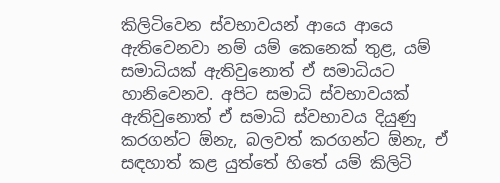කිලිටිවෙන ස්වභාවයන් ආයෙ ආයෙ ඇතිවෙනවා නම් යම් කෙනෙක් තුළ, යම් සමාධියක් ඇතිවුනොත් ඒ සමාධියට හානිවෙනව. අපිට සමාධි ස්වභාවයක් ඇතිවුනොත් ඒ සමාධි ස්වභාවය දියුණු කරගන්ට ඕනැ, බලවත් කරගන්ට ඕනැ, ඒ සඳහාත් කළ යුත්තේ හිතේ යම් කිලිටි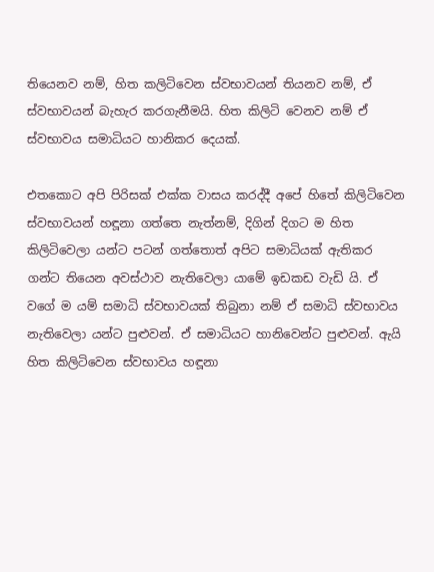තියෙනව නම්, හිත කලිටිවෙන ස්වභාවයන් තියනව නම්, ඒ ස්වභාවයන් බැහැර කරගැනීමයි. හිත කිලිටි වෙනව නම් ඒ ස්වභාවය සමාධියට හානිකර දෙයක්.

එතකොට අපි පිරිසක් එක්ක වාසය කරද්දී අපේ හිතේ කිලිටිවෙන ස්වභාවයන් හඳූනා ගත්තෙ නැත්නම්, දිගින් දිගට ම හිත කිලිටිවෙලා යන්ට පටන් ගත්තොත් අපිට සමාධියක් ඇතිකර ගන්ට තියෙන අවස්ථාව නැතිවෙලා යාමේ ඉඩකඩ වැඩි යි. ඒ වගේ ම යම් සමාධි ස්වභාවයක් තිබුනා නම් ඒ සමාධි ස්වභාවය නැතිවෙලා යන්ට පුළුවන්. ඒ සමාධියට හානිවෙන්ට පුළුවන්. ඇයි හිත කිලිටිවෙන ස්වභාවය හඳූනා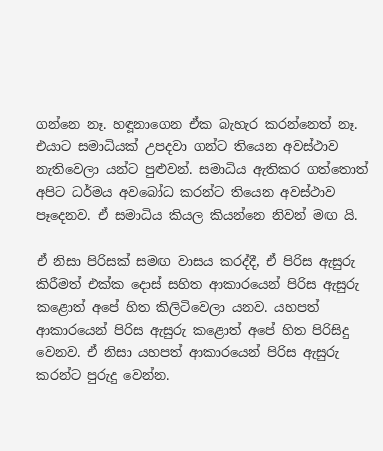ගන්නෙ නෑ. හඳූනාගෙන ඒක බැහැර කරන්නෙත් නෑ. එයාට සමාධියක් උපදවා ගන්ට තියෙන අවස්ථාව නැතිවෙලා යන්ට පුළුවන්. සමාධිය ඇතිකර ගත්තොත් අපිට ධර්මය අවබෝධ කරන්ට තියෙන අවස්ථාව පෑදෙනව. ඒ සමාධිය කියල කියන්නෙ නිවන් මඟ යි.

ඒ නිසා පිරිසක් සමඟ වාසය කරද්දී, ඒ පිරිස ඇසුරු කිරීමත් එක්ක දොස් සහිත ආකාරයෙන් පිරිස ඇසුරු කළොත් අපේ හිත කිලිටිවෙලා යනව. යහපත් ආකාරයෙන් පිරිස ඇසුරු කළොත් අපේ හිත පිරිසිදු වෙනව. ඒ නිසා යහපත් ආකාරයෙන් පිරිස ඇසුරු කරන්ට පුරුදු වෙන්න.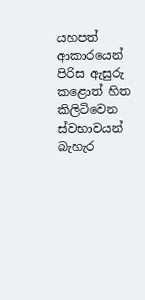යහපත් ආකාරයෙන් පිරිස ඇසුරු කළොත් හිත කිලිටිවෙන ස්වභාවයන් බැහැර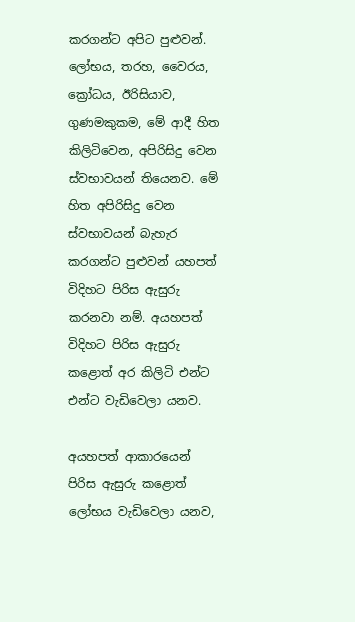කරගන්ට අපිට පුළුවන්. ලෝභය, තරහ, වෛරය, ක්‍රෝධය, ඊරිසියාව, ගුණමකුකම, මේ ආදී හිත කිලිටිවෙන, අපිරිසිදු වෙන ස්වභාවයන් තියෙනව. මේ හිත අපිරිසිදු වෙන ස්වභාවයන් බැහැර කරගන්ට පුළුවන් යහපත් විදිහට පිරිස ඇසුරු කරනවා නම්. අයහපත් විදිහට පිරිස ඇසුරු කළොත් අර කිලිටි එන්ට එන්ට වැඩිවෙලා යනව.

අයහපත් ආකාරයෙන් පිරිස ඇසුරු කළොත් ලෝභය වැඩිවෙලා යනව,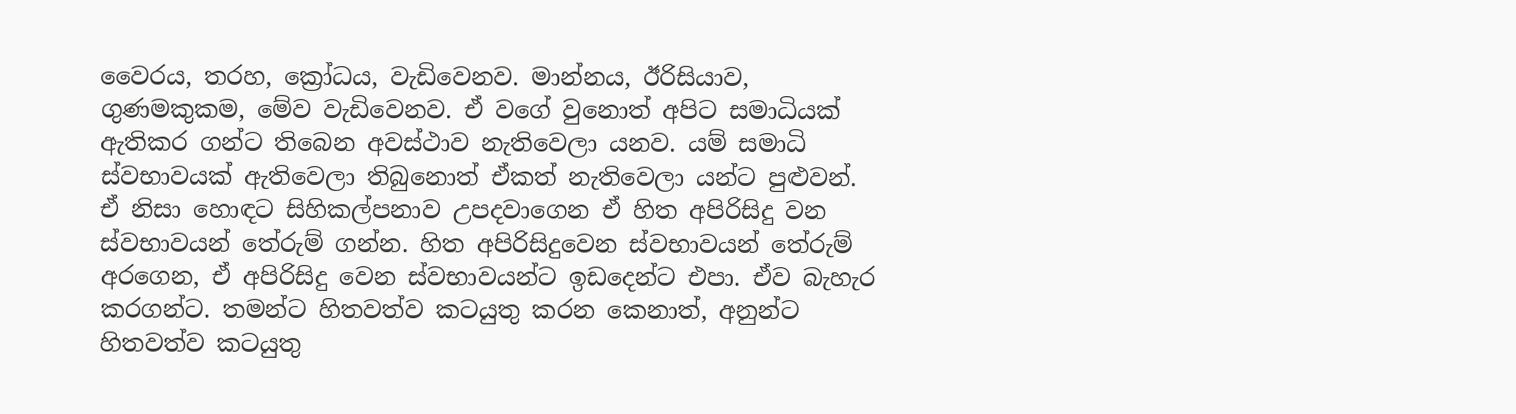වෛරය, තරහ, ක්‍රෝධය, වැඩිවෙනව. මාන්නය, ඊරිසියාව, ගුණමකුකම, මේව වැඩිවෙනව. ඒ වගේ වුනොත් අපිට සමාධියක් ඇතිකර ගන්ට තිබෙන අවස්ථාව නැතිවෙලා යනව. යම් සමාධි ස්වභාවයක් ඇතිවෙලා තිබුනොත් ඒකත් නැතිවෙලා යන්ට පුළුවන්. ඒ නිසා හොඳට සිහිකල්පනාව උපදවාගෙන ඒ හිත අපිරිසිදු වන ස්වභාවයන් තේරුම් ගන්න. හිත අපිරිසිදුවෙන ස්වභාවයන් තේරුම් අරගෙන, ඒ අපිරිසිදු වෙන ස්වභාවයන්ට ඉඩදෙන්ට එපා. ඒව බැහැර කරගන්ට. තමන්ට හිතවත්ව කටයුතු කරන කෙනාත්, අනුන්ට හිතවත්ව කටයුතු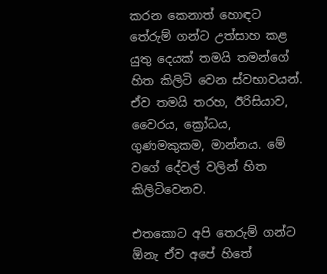කරන කෙනාත් හොඳට තේරුම් ගන්ට උත්සාහ කළ යුතු දෙයක් තමයි තමන්ගේ හිත කිලිටි වෙන ස්වභාවයන්. ඒව තමයි තරහ, ඊරිසියාව, වෛරය, ක්‍රෝධය, ගුණමකුකම, මාන්නය. මේ වගේ දේවල් වලින් හිත කිලිටිවෙනව.

එතකොට අපි තෙරුම් ගන්ට ඕනැ ඒව අපේ හිතේ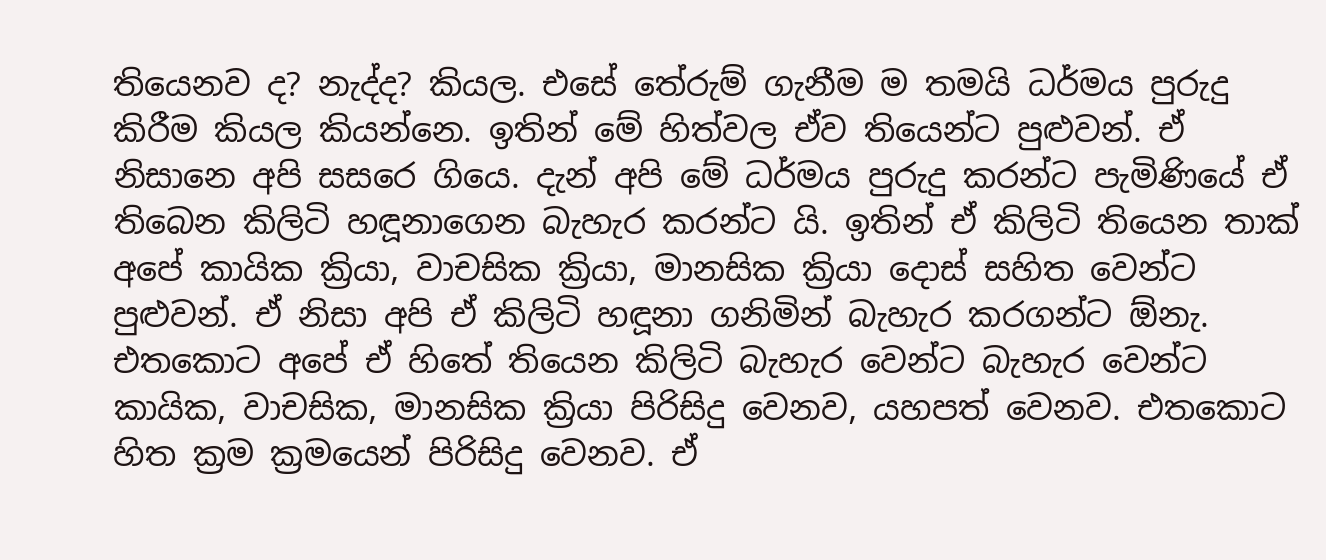තියෙනව ද? නැද්ද? කියල. එසේ තේරුම් ගැනීම ම තමයි ධර්මය පුරුදු කිරීම කියල කියන්නෙ. ඉතින් මේ හිත්වල ඒව තියෙන්ට පුළුවන්. ඒ නිසානෙ අපි සසරෙ ගියෙ. දැන් අපි මේ ධර්මය පුරුදු කරන්ට පැමිණියේ ඒ තිබෙන කිලිටි හඳූනාගෙන බැහැර කරන්ට යි. ඉතින් ඒ කිලිටි තියෙන තාක් අපේ කායික ක්‍රියා, වාචසික ක්‍රියා, මානසික ක්‍රියා දොස් සහිත වෙන්ට පුළුවන්. ඒ නිසා අපි ඒ කිලිටි හඳූනා ගනිමින් බැහැර කරගන්ට ඕනැ. එතකොට අපේ ඒ හිතේ තියෙන කිලිටි බැහැර වෙන්ට බැහැර වෙන්ට කායික, වාචසික, මානසික ක්‍රියා පිරිසිදු වෙනව, යහපත් වෙනව. එතකොට හිත ක්‍රම ක්‍රමයෙන් පිරිසිදු වෙනව. ඒ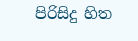පිරිසිදු හිත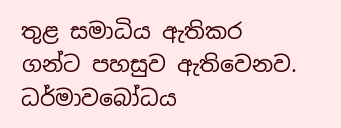තුළ සමාධිය ඇතිකර ගන්ට පහසුව ඇතිවෙනව. ධර්මාවබෝධය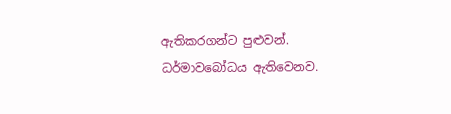ඇතිකරගන්ට පුළුවන්. ධර්මාවබෝධය ඇතිවෙනව.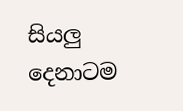සියලු දෙනාටම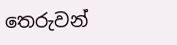තෙරුවන්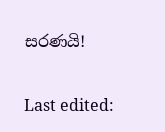සරණයි!

Last edited: